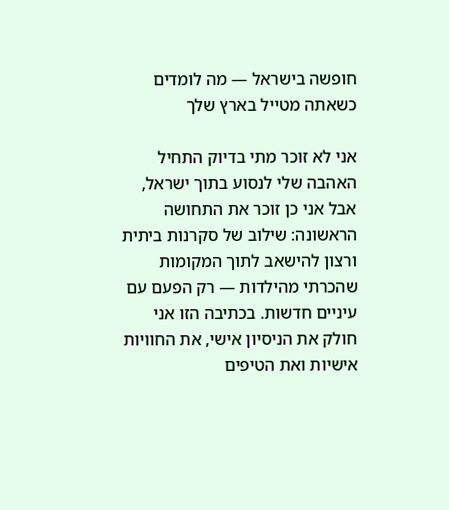חופשה בישראל — מה לומדים כשאתה מטייל בארץ שלך

אני לא זוכר מתי בדיוק התחיל האהבה שלי לנסוע בתוך ישראל, אבל אני כן זוכר את התחושה הראשונה: שילוב של סקרנות ביתית ורצון להישאב לתוך המקומות שהכרתי מהילדות — רק הפעם עם עיניים חדשות. בכתיבה הזו אני חולק את הניסיון אישי, את החוויות אישיות ואת הטיפים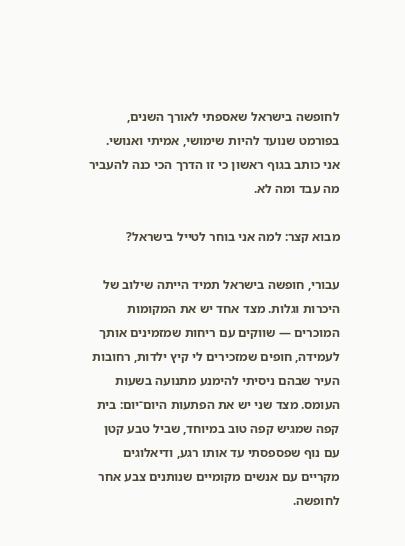לחופשה בישראל שאספתי לאורך השנים, בפורמט שנועד להיות שימושי, אמיתי ואנושי. אני כותב בגוף ראשון כי זו הדרך הכי כנה להעביר מה עבד ומה לא.

מבוא קצר: למה אני בוחר לטייל בישראל?

עבורי, חופשה בישראל תמיד הייתה שילוב של היכרות וגלות. מצד אחד יש את המקומות המוכרים — שווקים עם ריחות שמזמינים אותך לעמידה, חופים שמזכירים לי קיץ ילדות, רחובות העיר שבהם ניסיתי להימנע מתנועה בשעות העומס. מצד שני יש את הפתעות היום־יום: בית קפה שמגיש קפה טוב במיוחד, שביל טבע קטן עם נוף שפספסתי עד אותו רגע, ודיאלוגים מקריים עם אנשים מקומיים שנותנים צבע אחר לחופשה.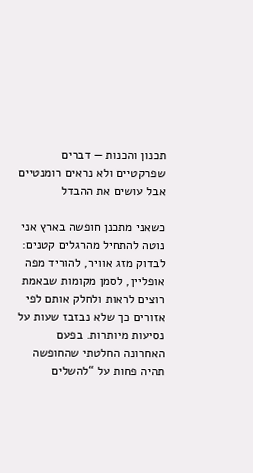תכנון והכנות — דברים שפרקטיים ולא נראים רומנטיים אבל עושים את ההבדל

כשאני מתכנן חופשה בארץ אני נוטה להתחיל מהרגלים קטנים: לבדוק מזג אוויר, להוריד מפה אופליין, לסמן מקומות שבאמת רוצים לראות ולחלק אותם לפי אזורים כך שלא נבזבז שעות על נסיעות מיותרות. בפעם האחרונה החלטתי שהחופשה תהיה פחות על “להשלים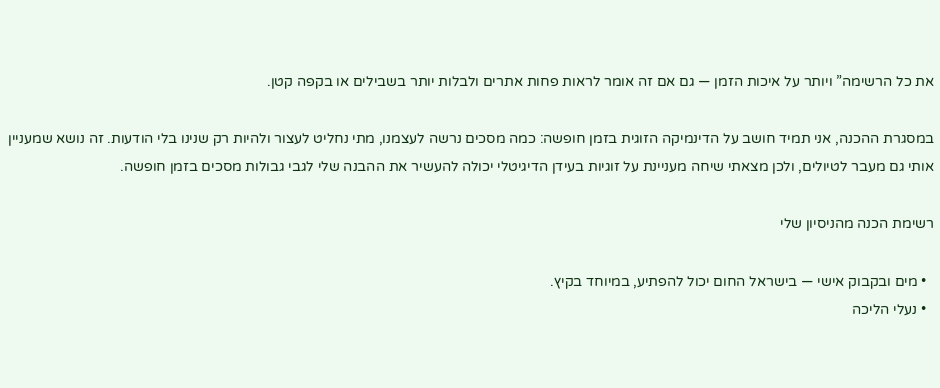את כל הרשימה” ויותר על איכות הזמן — גם אם זה אומר לראות פחות אתרים ולבלות יותר בשבילים או בקפה קטן.

במסגרת ההכנה, אני תמיד חושב על הדינמיקה הזוגית בזמן חופשה: כמה מסכים נרשה לעצמנו, מתי נחליט לעצור ולהיות רק שנינו בלי הודעות. זה נושא שמעניין אותי גם מעבר לטיולים, ולכן מצאתי שיחה מעניינת על זוגיות בעידן הדיגיטלי יכולה להעשיר את ההבנה שלי לגבי גבולות מסכים בזמן חופשה.

רשימת הכנה מהניסיון שלי

  • מים ובקבוק אישי — בישראל החום יכול להפתיע, במיוחד בקיץ.
  • נעלי הליכה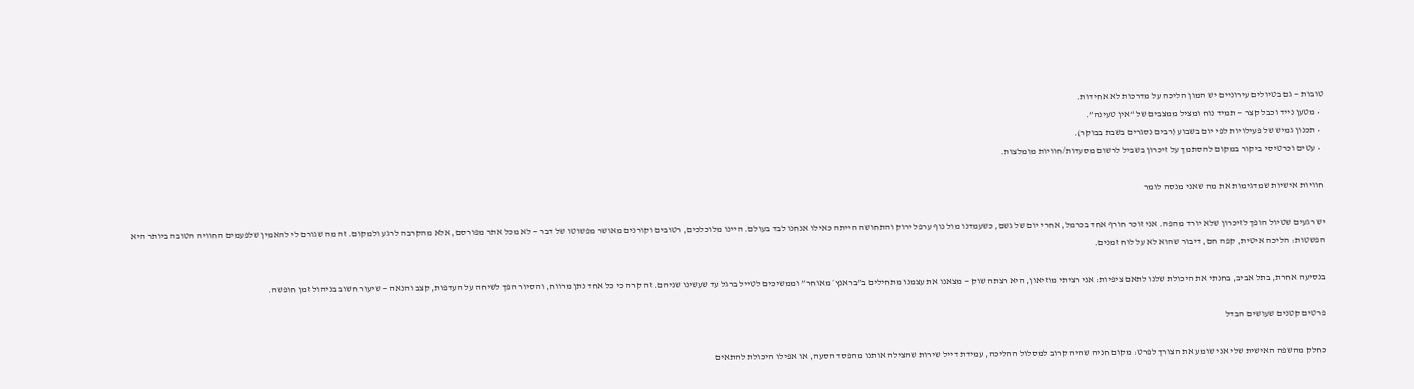טובות — גם בטיולים עירוניים יש המון הליכה על מדרכות לא אחידות.
  • מטען נייד וכבל קצר — תמיד נוח ומציל ממצבים של “אין טעינה”.
  • תכנון גמיש של פעילויות לפי יום בשבוע (רבים נסגרים בשבת בבוקר).
  • עטים וכרטיסי ביקור במקום להסתמך על זיכרון בשביל לרשום מסעדות/חוויות מומלצות.

חוויות אישיות שמדגימות את מה שאני מנסה לומר

יש רגעים שטיול הופך לזיכרון שלא יורד מהפה. אני זוכר חורף אחד בכרמל, אחרי יום של גשם, כשעמדנו מול נוף ערפל ירוק והתחושה הייתה כאילו אנחנו לבד בעולם. היינו מלוכלכים, רטובים וקורנים מאושר מפשוטו של דבר — לא מכל אתר מפורסם, אלא מהקרבה לרגע ולמקום. זה מה שגורם לי להאמין שלפעמים החוויה הטובה ביותר היא הפשטות: הליכה איטית, קפה חם, דיבור שהוא לא על לוח זמנים.

בנסיעה אחרת, בתל אביב, בחנתי את היכולת שלנו לתאם ציפיות: אני רציתי מוזיאון, היא רצתה שוק — מצאנו את עצמנו מתחילים ב”בראנץ׳ מאוחר” וממשיכים לטייל ברגל עד שעשינו שניהם. זה קרה כי כל אחד נתן מרווח, והסיור הפך לשיחה על העדפות, קצב והנאה — שיעור חשוב בניהול זמן חופשה.

פרטים קטנים שעושים הבדל

כחלק מהשפה האישית שלי אני שומע את הצורך לפרט: מקום חניה שהיה קרוב למסלול ההליכה, עמידת דייל שירות שהצילה אותנו מהפסד הסעה, או אפילו היכולת להתאים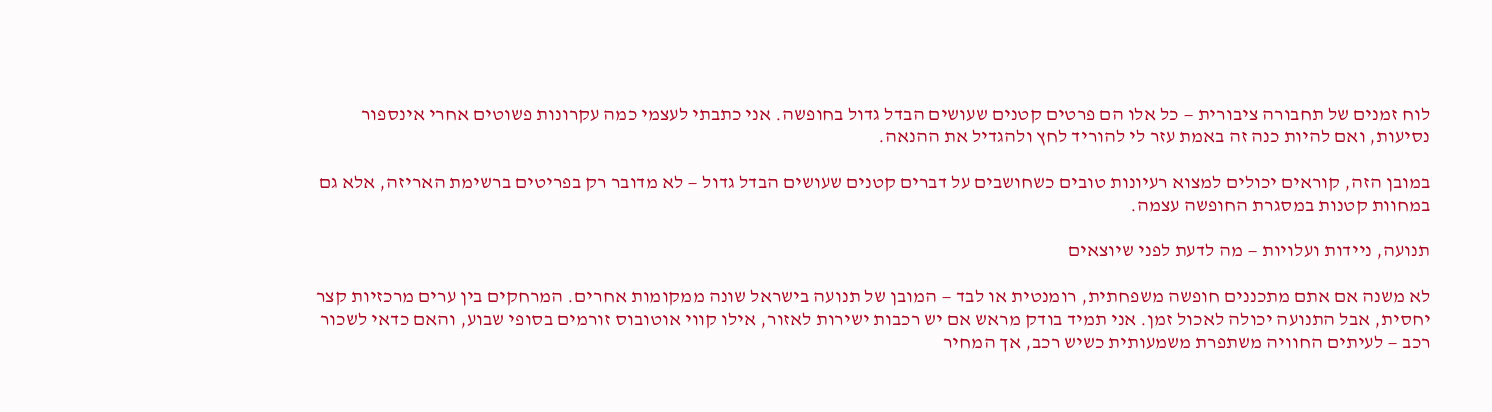לוח זמנים של תחבורה ציבורית — כל אלו הם פרטים קטנים שעושים הבדל גדול בחופשה. אני כתבתי לעצמי כמה עקרונות פשוטים אחרי אינספור נסיעות, ואם להיות כנה זה באמת עזר לי להוריד לחץ ולהגדיל את ההנאה.

במובן הזה, קוראים יכולים למצוא רעיונות טובים כשחושבים על דברים קטנים שעושים הבדל גדול — לא מדובר רק בפריטים ברשימת האריזה, אלא גם במחוות קטנות במסגרת החופשה עצמה.

תנועה, ניידות ועלויות — מה לדעת לפני שיוצאים

לא משנה אם אתם מתכננים חופשה משפחתית, רומנטית או לבד — המובן של תנועה בישראל שונה ממקומות אחרים. המרחקים בין ערים מרכזיות קצר יחסית, אבל התנועה יכולה לאכול זמן. אני תמיד בודק מראש אם יש רכבות ישירות לאזור, אילו קווי אוטובוס זורמים בסופי שבוע, והאם כדאי לשכור רכב — לעיתים החוויה משתפרת משמעותית כשיש רכב, אך המחיר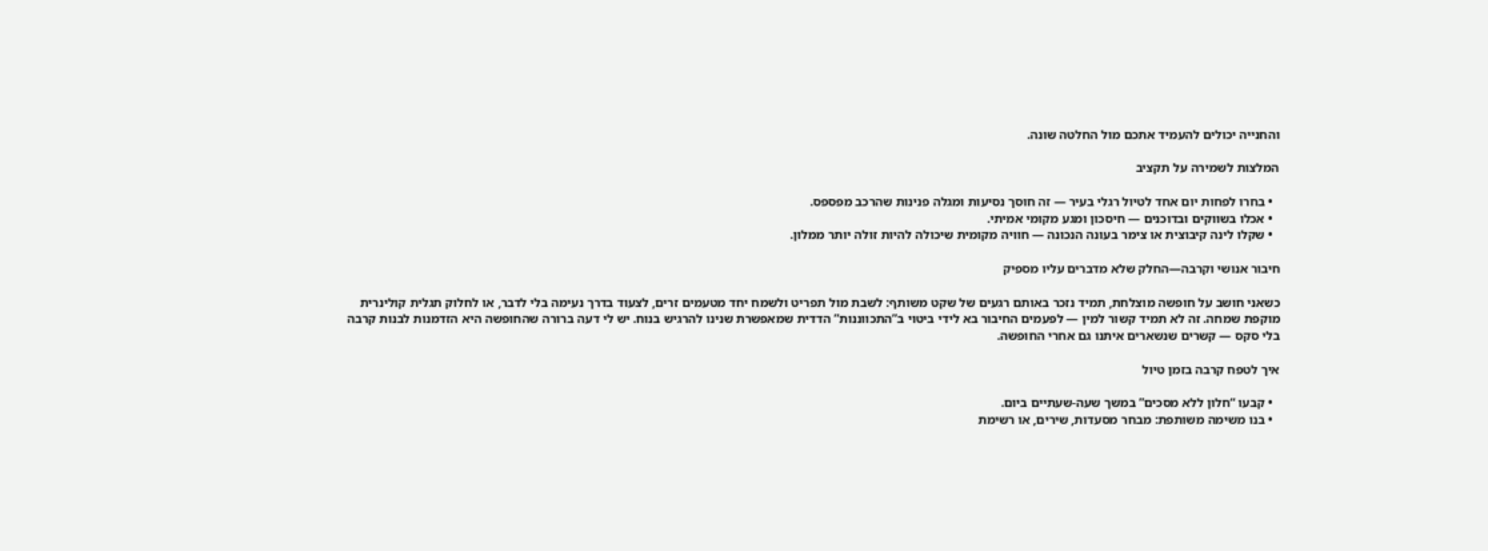והחנייה יכולים להעמיד אתכם מול החלטה שונה.

המלצות לשמירה על תקציב

  • בחרו לפחות יום אחד לטיול רגלי בעיר — זה חוסך נסיעות ומגלה פנינות שהרכב מפספס.
  • אכלו בשווקים ובדוכנים — חיסכון ומגע מקומי אמיתי.
  • שקלו לינה קיבוצית או צימר בעונה הנכונה — חוויה מקומית שיכולה להיות זולה יותר ממלון.

חיבור אנושי וקרבה—החלק שלא מדברים עליו מספיק

כשאני חושב על חופשה מוצלחת, תמיד נזכר באותם רגעים של שקט משותף: לשבת מול תפריט ולשמח יחד מטעמים זרים, לצעוד בדרך נעימה בלי לדבר, או לחלוק תגלית קולינרית מוקפת שמחה. זה לא תמיד קשור למין — לפעמים החיבור בא לידי ביטוי ב”התכווננות” הדדית שמאפשרת שנינו להרגיש בנוח. יש לי דעה ברורה שהחופשה היא הזדמנות לבנות קרבה בלי סקס — קשרים שנשארים איתנו גם אחרי החופשה.

איך לטפח קרבה בזמן טיול

  • קבעו “חלון ללא מסכים” במשך שעה-שעתיים ביום.
  • בנו משימה משותפת: מבחר מסעדות, שירים, או רשימת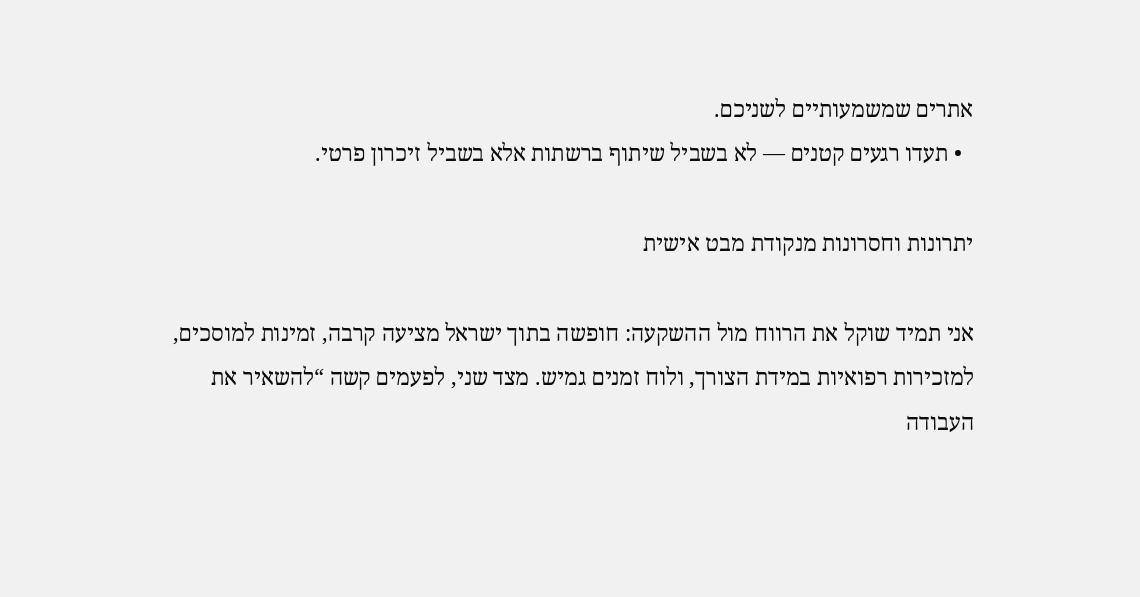אתרים שמשמעותיים לשניכם.
  • תעדו רגעים קטנים — לא בשביל שיתוף ברשתות אלא בשביל זיכרון פרטי.

יתרונות וחסרונות מנקודת מבט אישית

אני תמיד שוקל את הרווח מול ההשקעה: חופשה בתוך ישראל מציעה קרבה, זמינות למוסכים, למזכירות רפואיות במידת הצורך, ולוח זמנים גמיש. מצד שני, לפעמים קשה “להשאיר את העבודה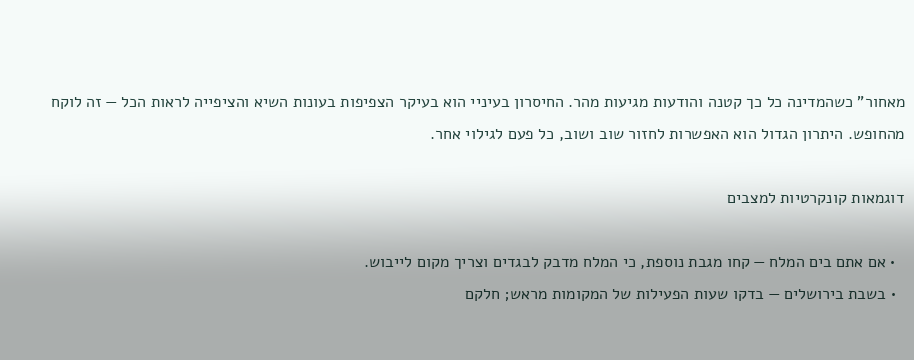מאחור” כשהמדינה כל כך קטנה והודעות מגיעות מהר. החיסרון בעיניי הוא בעיקר הצפיפות בעונות השיא והציפייה לראות הכל — זה לוקח מהחופש. היתרון הגדול הוא האפשרות לחזור שוב ושוב, כל פעם לגילוי אחר.

דוגמאות קונקרטיות למצבים

  • אם אתם בים המלח — קחו מגבת נוספת, כי המלח מדבק לבגדים וצריך מקום לייבוש.
  • בשבת בירושלים — בדקו שעות הפעילות של המקומות מראש; חלקם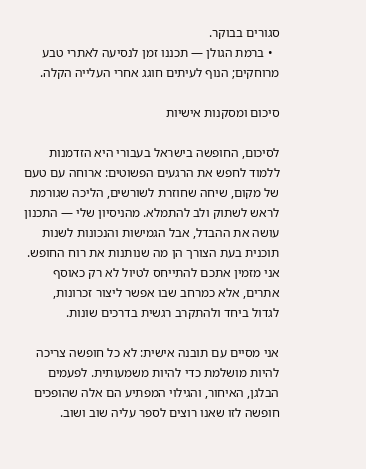סגורים בבוקר.
  • ברמת הגולן — תכננו זמן לנסיעה לאתרי טבע מרוחקים; הנוף לעיתים חוגג אחרי העלייה הקלה.

סיכום ומסקנות אישיות

לסיכום, החופשה בישראל בעבורי היא הזדמנות ללמוד לחפש את הרגעים הפשוטים: ארוחה עם טעם של מקום, שיחה שחוזרת לשורשים, הליכה שגורמת לראש לשתוק ולב להתמלא. מהניסיון שלי — התכנון עושה את ההבדל, אבל הגמישות והנכונות לשנות תוכנית בעת הצורך הן מה שנותנות את רוח החופש. אני מזמין אתכם להתייחס לטיול לא רק כאוסף אתרים, אלא כמרחב שבו אפשר ליצור זכרונות, לגדול ביחד ולהתקרב רגשית בדרכים שונות.

אני מסיים עם תובנה אישית: לא כל חופשה צריכה להיות מושלמת כדי להיות משמעותית. לפעמים הבלגן, האיחור, והגילוי המפתיע הם אלה שהופכים חופשה לזו שאנו רוצים לספר עליה שוב ושוב.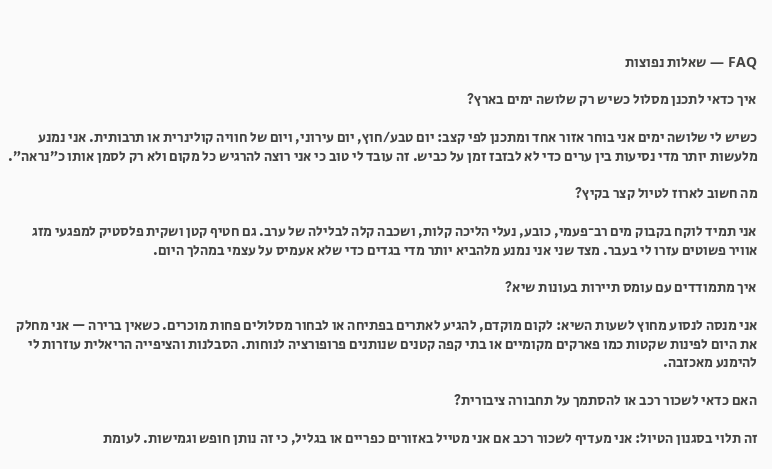FAQ — שאלות נפוצות

איך כדאי לתכנן מסלול כשיש רק שלושה ימים בארץ?

כשיש לי שלושה ימים אני בוחר אזור אחד ומתכנן לפי קצב: יום טבע/חוץ, יום עירוני, ויום של חוויה קולינרית או תרבותית. אני נמנע מלעשות יותר מדי נסיעות בין ערים כדי לא לבזבז זמן על כביש. זה עובד לי טוב כי אני רוצה להרגיש כל מקום ולא רק לסמן אותו כ”נראה”.

מה חשוב לארוז לטיול קצר בקיץ?

אני תמיד לוקח בקבוק מים רב־פעמי, כובע, נעלי הליכה קלות, ושכבה קלה לבלילה של ערב. גם חטיף קטן ושקית פלסטיק למפגעי מזג אוויר פשוטים עזרו לי בעבר. מצד שני אני נמנע מלהביא יותר מדי בגדים כדי שלא אעמיס על עצמי במהלך היום.

איך מתמודדים עם עומס תיירות בעונות שיא?

אני מנסה לנסוע מחוץ לשעות השיא: לקום מוקדם, להגיע לאתרים בפתיחה או לבחור מסלולים פחות מוכרים. כשאין ברירה — אני מחלק את היום לפינות שקטות כמו פארקים מקומיים או בתי קפה קטנים שנותנים פרופורציה לנוחות. הסבלנות והציפייה הריאלית עוזרות לי להימנע מאכזבה.

האם כדאי לשכור רכב או להסתמך על תחבורה ציבורית?

זה תלוי בסגנון הטיול: אני מעדיף לשכור רכב אם אני מטייל באזורים כפריים או בגליל, כי זה נותן חופש וגמישות. לעומת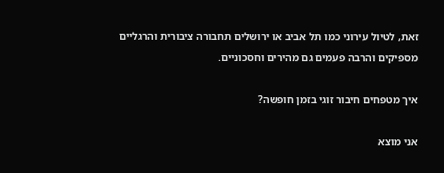זאת, לטיול עירוני כמו תל אביב או ירושלים תחבורה ציבורית והרגליים מספיקים והרבה פעמים גם מהירים וחסכוניים.

איך מטפחים חיבור זוגי בזמן חופשה?

אני מוצא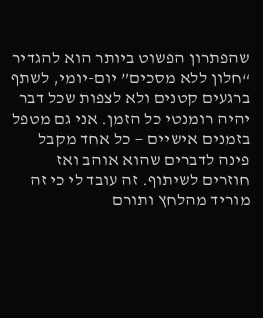שהפתרון הפשוט ביותר הוא להגדיר “חלון ללא מסכים” יום-יומי, לשתף ברגעים קטנים ולא לצפות שכל דבר יהיה רומנטי כל הזמן. אני גם מטפל בזמנים אישיים — כל אחד מקבל פינה לדברים שהוא אוהב ואז חוזרים לשיתוף. זה עובד לי כי זה מוריד מהלחץ ותורם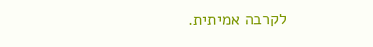לקרבה אמיתית.